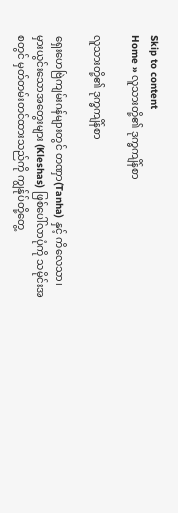Skip to content
Home » လူသားတို့၏ ဒုက္ခကျိန်စာ

လူသားတို့၏ ဒုက္ခကျိန်စာ

ရှေးဟေဗြဲကျမ်းဂန်များတွင် တဏှာ(Tanha) နှင့် ကိလေသာ၊ မှားယွင်းသောအတွေးများ (Kleshas) ဖြစ်ပေါ်လာပုံကို သမိုင်းအစတွင် မှတ်တမ်းတင်ထားသည်ကို ကျွန်ုပ်တို့တွေ့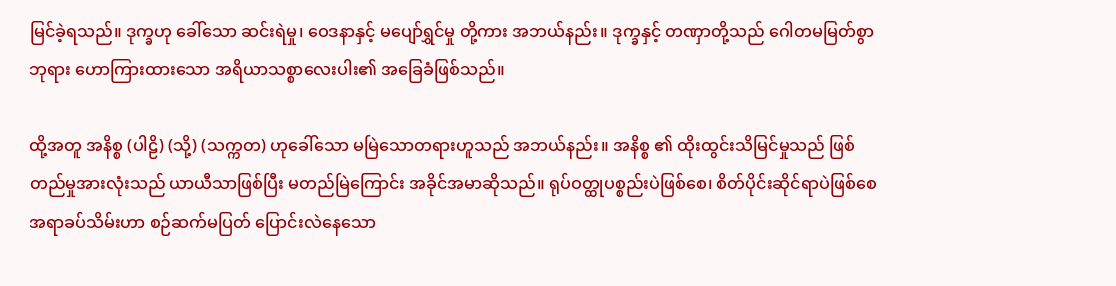မြင်ခဲ့ရသည်။ ဒုက္ခဟု ခေါ်သော ဆင်းရဲမှု၊ ဝေဒနာနှင့် မပျော်ရွှင်မှု တို့ကား အဘယ်နည်း။ ဒုက္ခနှင့် တဏှာတို့သည် ဂေါတမမြတ်စွာဘုရား ဟောကြားထားသော အရိယာသစ္စာလေးပါး၏ အခြေခံဖြစ်သည်။

ထို့အတူ အနိစ္စ (ပါဠိ) (သို့) (သက္ကတ) ဟုခေါ်သော မမြဲသောတရားဟူသည် အဘယ်နည်း။ အနိစ္စ ၏ ထိုးထွင်းသိမြင်မှုသည် ဖြစ်တည်မှုအားလုံးသည် ယာယီသာဖြစ်ပြီး မတည်မြဲကြောင်း အခိုင်အမာဆိုသည်။ ရုပ်ဝတ္ထုပစ္စည်းပဲဖြစ်စေ၊ စိတ်ပိုင်းဆိုင်ရာပဲဖြစ်စေ အရာခပ်သိမ်းဟာ စဉ်ဆက်မပြတ် ပြောင်းလဲနေသော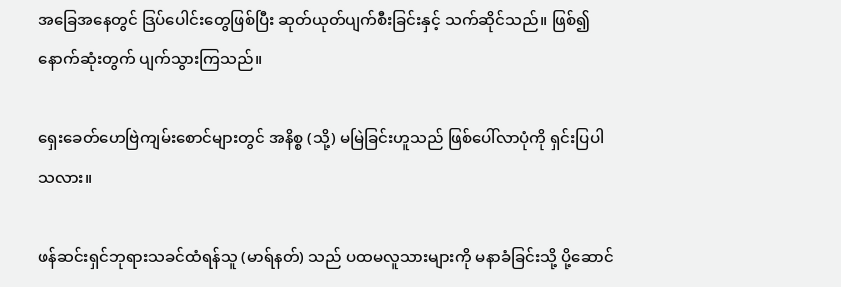အခြေအနေတွင် ဒြပ်ပေါင်းတွေဖြစ်ပြီး ဆုတ်ယုတ်ပျက်စီးခြင်းနှင့် သက်ဆိုင်သည်။ ဖြစ်၍ နောက်ဆုံးတွက် ပျက်သွားကြသည်။

ရှေးခေတ်ဟေဗြဲကျမ်းစောင်များတွင် အနိစ္စ (သို့) မမြဲခြင်းဟူသည် ဖြစ်ပေါ်လာပုံကို ရှင်းပြပါသလား။

ဖန်ဆင်းရှင်ဘုရားသခင်ထံရန်သူ (မာရ်နတ်) သည် ပထမလူသားများကို မနာခံခြင်းသို့ ပို့ဆောင်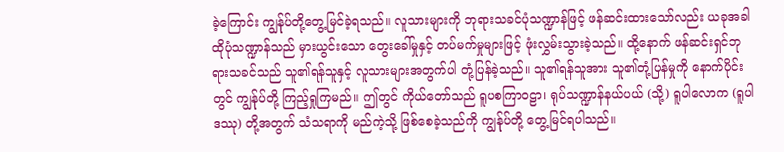ခဲ့ကြောင်း ကျွန်ုပ်တို့တွေ့မြင်ခဲ့ရသည်။ လူသားများကို ဘုရားသခင်ပုံသဏ္ဍာန်ဖြင့် ဖန်ဆင်းထားသော်လည်း ယခုအခါ ထိုပုံသဏ္ဍာန်သည် မှားယွင်းသော တွေးခေါ်မှုနှင့် တပ်မက်မှုများဖြင့် ဖုံးလွှမ်းသွားခဲ့သည်။ ထို့နောက် ဖန်ဆင်းရှင်ဘုရားသခင်သည် သူ၏ရန်သူနှင့် လူသားများအတွက်ပါ တုံ့ပြန်ခဲ့သည်။ သူ၏ရန်သူအား သူ၏တုံ့ပြန်မှုကို နောက်ပိုင်းတွင် ကျွန်ုပ်တို့ ကြည့်ရှုကြမည်။ ဤတွင် ကိုယ်တော်သည် ရူပစကြာဝဠာ၊ ရုပ်သဏ္ဍာန်နယ်ပယ် (သို့) ရူပါလောက (ရူပါဒဿု) တို့အတွက် သံသရာကို မည်ကဲ့သို့ ဖြစ်စေခဲ့သည်ကို ကျွန်ုပ်တို့ တွေ့မြင်ရပါသည်။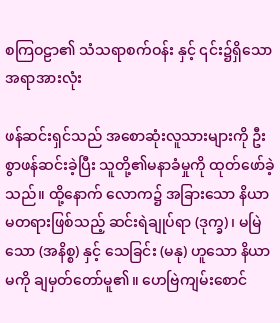စကြဝဠာ၏ သံသရာစက်ဝန်း နှင့် ၎င်း၌ရှိသောအရာအားလုံး

ဖန်ဆင်းရှင်သည် အစောဆုံးလူသားများကို ဦးစွာဖန်ဆင်းခဲ့ပြီး သူတို့၏မနာခံမှုကို ထုတ်ဖော်ခဲ့သည်။ ထို့နောက် လောက၌ အခြားသော နိယာမတရားဖြစ်သည့် ဆင်းရဲချုပ်ရာ (ဒုက္ခ)၊ မမြဲသော (အနိစ္စ) နှင့် သေခြင်း (မနု) ဟူသော နိယာမကို ချမှတ်တော်မူ၏။ ဟေဗြဲကျမ်းစောင်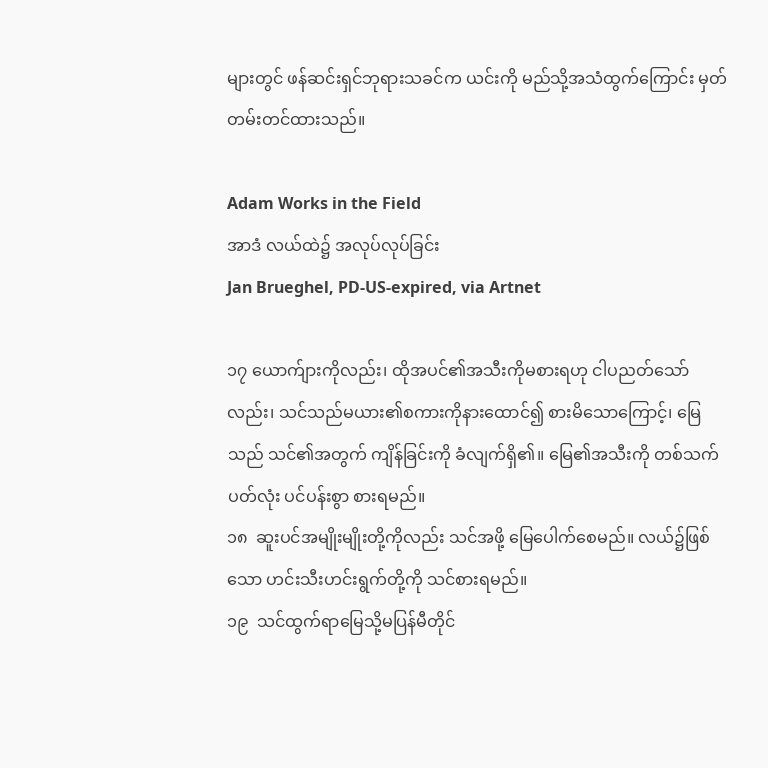များတွင် ဖန်ဆင်းရှင်ဘုရားသခင်က ယင်းကို မည်သို့အသံထွက်ကြောင်း မှတ်တမ်းတင်ထားသည်။

Adam Works in the Field
အာဒံ လယ်ထဲ၌ အလုပ်လုပ်ခြင်း
Jan Brueghel, PD-US-expired, via Artnet

၁၇ ယောက်ျားကိုလည်း၊ ထိုအပင်၏အသီးကိုမစားရဟု ငါပညတ်သော်လည်း၊ သင်သည်မယား၏စကားကိုနားထောင်၍ စားမိသောကြောင့်၊ မြေသည် သင်၏အတွက် ကျိန်ခြင်းကို ခံလျက်ရှိ၏။ မြေ၏အသီးကို တစ်သက်ပတ်လုံး ပင်ပန်းစွာ စားရမည်။
၁၈  ဆူးပင်အမျိုးမျိုးတို့ကိုလည်း သင်အဖို့ မြေပေါက်စေမည်။ လယ်၌ဖြစ်သော ဟင်းသီးဟင်းရွက်တို့ကို သင်စားရမည်။
၁၉  သင်ထွက်ရာမြေသို့မပြန်မီတိုင်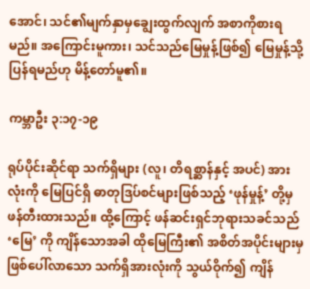အောင်၊ သင်၏မျက်နှာမှချွေးထွက်လျက် အစာကိုစားရမည်။ အကြောင်းမူကား၊ သင်သည်မြေမှုန့်ဖြစ်၍ မြေမှုန့်သို့ ပြန်ရမည်ဟု မိန့်တော်မူ၏။

ကမ္ဘာဦး ၃:၁၇-၁၉

ရုပ်ပိုင်းဆိုင်ရာ သက်ရှိများ (လူ၊ တိရစ္ဆာန်နှင့် အပင်) အားလုံးကို မြေပြင်ရှိ ဓာတုဒြပ်စင်များဖြစ်သည့် ‘ဖုန်မှုန့်’ တို့မှဖန်တီးထားသည်။ ထို့ကြောင့် ဖန်ဆင်းရှင်ဘုရားသခင်သည် ‘မြေ’ ကို ကျိန်သောအခါ ထိုမြေကြီး၏ အစိတ်အပိုင်းများမှ ဖြစ်ပေါ်လာသော သက်ရှိအားလုံးကို သွယ်ဝိုက်၍ ကျိန်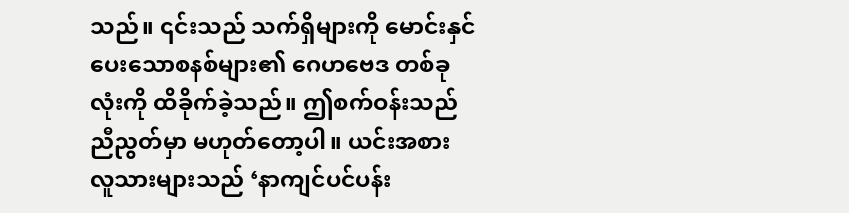သည်။ ၎င်းသည် သက်ရှိများကို မောင်းနှင်ပေးသောစနစ်များ၏ ဂေဟဗေဒ တစ်ခုလုံးကို ထိခိုက်ခဲ့သည်။ ဤစက်ဝန်းသည် ညီညွတ်မှာ မဟုတ်တော့ပါ။ ယင်းအစား လူသားများသည် ‘နာကျင်ပင်ပန်း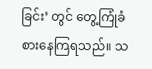ခြင်း’ တွင် တွေ့ကြုံခံစားနေကြရသည်။ သ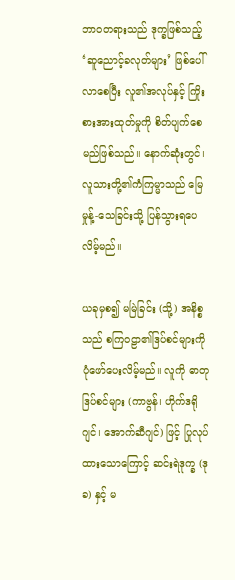ဘာဝတရားသည် ဒုက္ခဖြစ်သည့် ‘ဆူညောင့်ခလုတ်များ’ ဖြစ်ပေါ်လာစေပြီး လူ၏အလုပ်နှင့် ကြိုးစားအားထုတ်မှုကို စိတ်ပျက်စေမည်ဖြစ်သည်။ နောက်ဆုံးတွင်၊ လူသားတို့၏ကံကြမ္မာသည် မြေမှုန့်-သေခြင်းသို့ ပြန်သွားရပေလိမ့်မည်။

ယခုမှစ၍ မမြဲခြင်း (သို့) အနိစ္စ သည် စကြဝဠာ၏ဒြပ်စင်များကို ပုံဖော်ပေးလိမ့်မည်။ လူကို ဓာတုဒြပ်စင်များ (ကာဗွန်၊ ဟိုက်ဒရိုဂျင်၊ အောက်ဆီဂျင်) ဖြင့် ပြုလုပ်ထားသောကြောင့် ဆင်းရဲဒုက္ခ (ဒုခ) နှင့် မ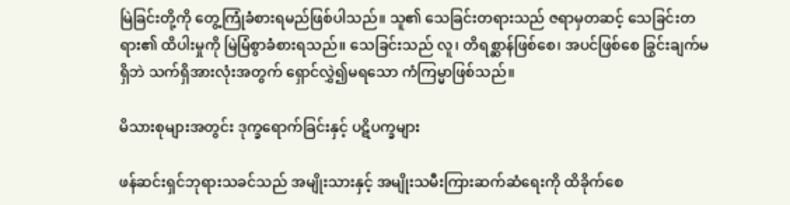မြဲခြင်းတို့ကို တွေ့ကြုံခံစားရမည်ဖြစ်ပါသည်။ သူ၏ သေခြင်းတရားသည် ဇရာမှတဆင့် သေခြင်းတရား၏ ထိပါးမှုကို မြဲမြံစွာခံစားရသည်။ သေခြင်းသည် လူ၊ တိရစ္ဆာန်ဖြစ်စေ၊ အပင်ဖြစ်စေ ခြွင်းချက်မရှိဘဲ သက်ရှိအားလုံးအတွက် ရှောင်လွှဲ၍မရသော ကံကြမ္မာဖြစ်သည်။

မိသားစုများအတွင်း ဒုက္ခရောက်ခြင်းနှင့် ပဋိပက္ခများ

ဖန်ဆင်းရှင်ဘုရားသခင်သည် အမျိုးသားနှင့် အမျိုးသမီးကြားဆက်ဆံရေးကို ထိခိုက်စေ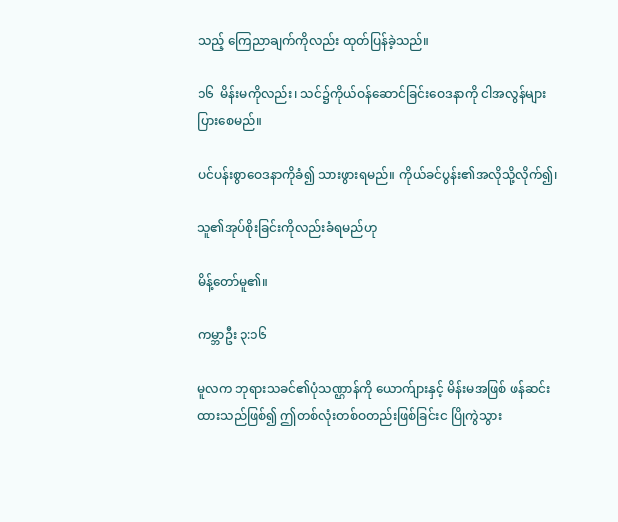သည့် ကြေညာချက်ကိုလည်း ထုတ်ပြန်ခဲ့သည်။

၁၆  မိန်းမကိုလည်း၊ သင်၌ကိုယ်ဝန်ဆောင်ခြင်းဝေဒနာကို ငါအလွန်များပြားစေမည်။

ပင်ပန်းစွာဝေဒနာကိုခံ၍ သားဖွားရမည်။ ကိုယ်ခင်ပွန်း၏အလိုသို့လိုက်၍၊

သူ၏အုပ်စိုးခြင်းကိုလည်းခံရမည်ဟု

မိန့်တော်မူ၏။

ကမ္ဘာဦး ၃:၁၆

မူလက ဘုရားသခင်၏ပုံသဏ္ဌာန်ကို ယောက်ျားနှင့် မိန်းမအဖြစ် ဖန်ဆင်းထားသည်ဖြစ်၍ ဤတစ်လုံးတစ်ဝတည်းဖြစ်ခြင်းင ပြိုကွဲသွား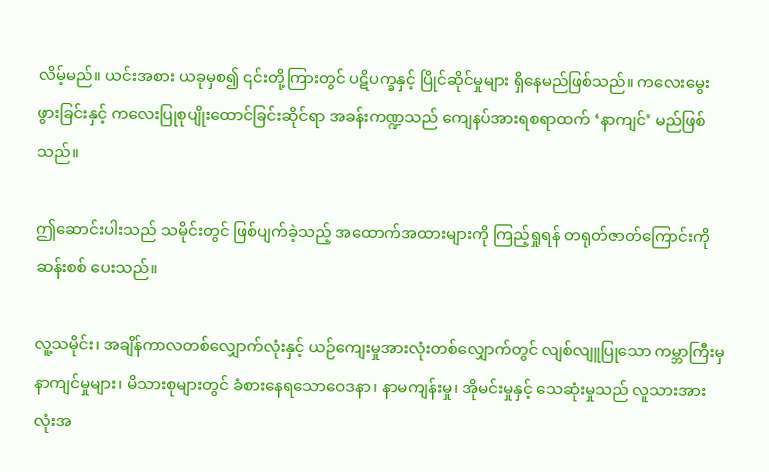လိမ့်မည်။ ယင်းအစား ယခုမှစ၍ ၎င်းတို့ကြားတွင် ပဋိပက္ခနှင့် ပြိုင်ဆိုင်မှုများ ရှိနေမည်ဖြစ်သည်။ ကလေးမွေးဖွားခြင်းနှင့် ကလေးပြုစုပျိုးထောင်ခြင်းဆိုင်ရာ အခန်းကဏ္ဍသည် ကျေနပ်အားရစရာထက် ‘နာကျင်’ မည်ဖြစ်သည်။

ဤဆောင်းပါးသည် သမိုင်းတွင် ဖြစ်ပျက်ခဲ့သည့် အထောက်အထားများကို ကြည့်ရှုရန် တရုတ်ဇာတ်ကြောင်းကို ဆန်းစစ် ပေးသည်။

လူ့သမိုင်း၊ အချိန်ကာလတစ်လျှောက်လုံးနှင့် ယဉ်ကျေးမှုအားလုံးတစ်လျှောက်တွင် လျစ်လျူပြုသော ကမ္ဘာကြီးမှ နာကျင်မှုများ၊ မိသားစုများတွင် ခံစားနေရသောဝေဒနာ၊ နာမကျန်းမှု၊ အိုမင်းမှုနှင့် သေဆုံးမှုသည် လူသားအားလုံးအ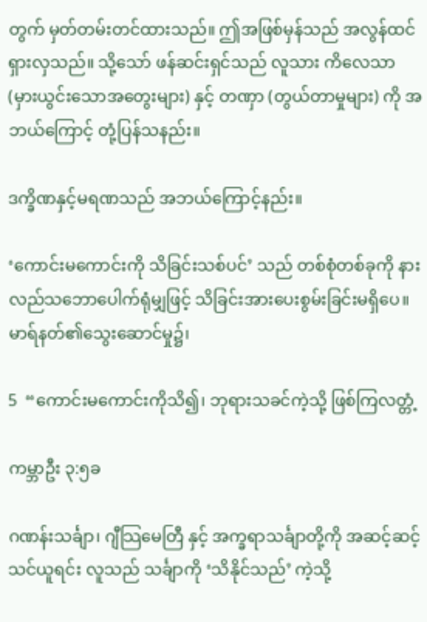တွက် မှတ်တမ်းတင်ထားသည်။ ဤအဖြစ်မှန်သည် အလွန်ထင်ရှားလှသည်။ သို့သော် ဖန်ဆင်းရှင်သည် လူသား ကိလေသာ (မှားယွင်းသောအတွေးများ) နှင့် တဏှာ (တွယ်တာမှုများ) ကို အဘယ်ကြောင့် တုံ့ပြန်သနည်း။

ဒက္ခိဏနှင့်မရဏသည် အဘယ်ကြောင့်နည်း။

‘ကောင်းမကောင်းကို သိခြင်းသစ်ပင်’ သည် တစ်စုံတစ်ခုကို နားလည်သဘောပေါက်ရုံမျှဖြင့် သိခြင်းအားပေးစွမ်းခြင်းမရှိပေ။ မာရ်နတ်၏သွေးဆောင်မှု၌၊

5  “ကောင်းမကောင်းကိုသိ၍၊ ဘုရားသခင်ကဲ့သို့ ဖြစ်ကြလတ္တံ့

ကမ္ဘာဦး ၃:၅ခ

ဂဏန်းသင်္ချာ၊ ဂျီသြမေတြီ နှင့် အက္ခရာသင်္ချာတို့ကို အဆင့်ဆင့် သင်ယူရင်း လူသည် သင်္ချာကို ‘သိနိုင်သည်’ ကဲ့သို့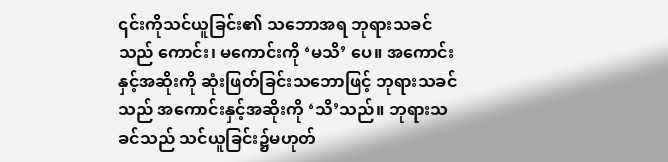၎င်းကိုသင်ယူခြင်း၏ သဘောအရ ဘုရားသခင်သည် ကောင်း၊ မကောင်းကို ‘မသိ’ ပေ။ အကောင်းနှင့်အဆိုးကို ဆုံးဖြတ်ခြင်းသဘောဖြင့် ဘုရားသခင်သည် အကောင်းနှင့်အဆိုးကို ‘သိ’သည်။ ဘုရားသခင်သည် သင်ယူခြင်း၌မဟုတ်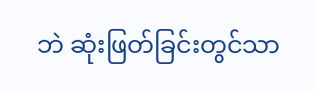ဘဲ ဆုံးဖြတ်ခြင်းတွင်သာ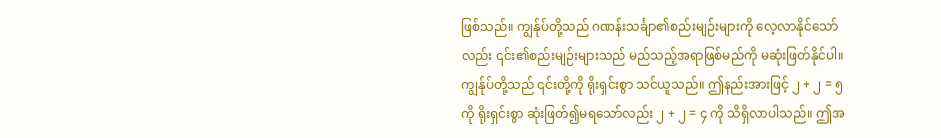ဖြစ်သည်။ ကျွန်ုပ်တို့သည် ဂဏန်းသင်္ချာ၏စည်းမျဉ်းများကို လေ့လာနိုင်သော်လည်း ၎င်း၏စည်းမျဉ်းများသည် မည်သည့်အရာဖြစ်မည်ကို မဆုံးဖြတ်နိုင်ပါ။ ကျွန်ုပ်တို့သည် ၎င်းတို့ကို ရိုးရှင်းစွာ သင်ယူသည်။ ဤနည်းအားဖြင့် ၂ + ၂ = ၅ ကို ရိုးရှင်းစွာ ဆုံးဖြတ်၍မရသော်လည်း ၂ + ၂ = ၄ ကို သိရှိလာပါသည်။ ဤအ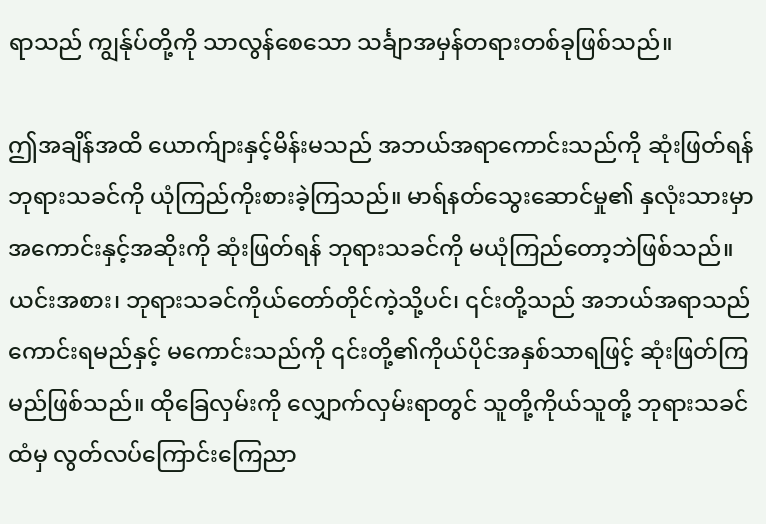ရာသည် ကျွန်ုပ်တို့ကို သာလွန်စေသော သင်္ချာအမှန်တရားတစ်ခုဖြစ်သည်။

ဤအချိန်အထိ ယောက်ျားနှင့်မိန်းမသည် အဘယ်အရာကောင်းသည်ကို ဆုံးဖြတ်ရန် ဘုရားသခင်ကို ယုံကြည်ကိုးစားခဲ့ကြသည်။ မာရ်နတ်သွေးဆောင်မှု၏ နှလုံးသားမှာ အကောင်းနှင့်အဆိုးကို ဆုံးဖြတ်ရန် ဘုရားသခင်ကို မယုံကြည်တော့ဘဲဖြစ်သည်။ ယင်းအစား၊ ဘုရားသခင်ကိုယ်တော်တိုင်ကဲ့သို့ပင်၊ ၎င်းတို့သည် အဘယ်အရာသည် ကောင်းရမည်နှင့် မကောင်းသည်ကို ၎င်းတို့၏ကိုယ်ပိုင်အနှစ်သာရဖြင့် ဆုံးဖြတ်ကြမည်ဖြစ်သည်။ ထိုခြေလှမ်းကို လျှောက်လှမ်းရာတွင် သူတို့ကိုယ်သူတို့ ဘုရားသခင်ထံမှ လွတ်လပ်ကြောင်းကြေညာ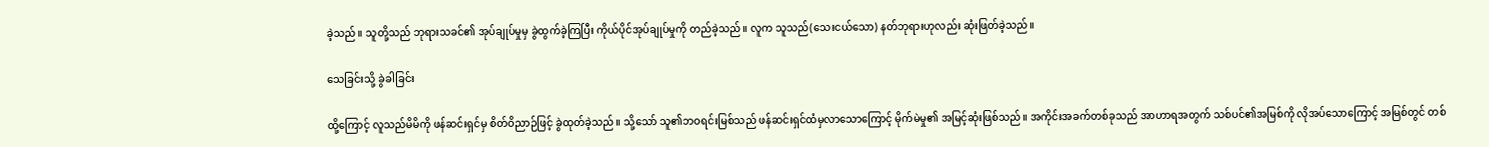ခဲ့သည်။ သူတို့သည် ဘုရားသခင်၏ အုပ်ချုပ်မှုမှ ခွဲထွက်ခဲ့ကြပြီး ကိုယ်ပိုင်အုပ်ချုပ်မှုကို တည်ခဲ့သည်။ လူက သူသည်(သေးငယ်သော) နတ်ဘုရားဟုလည်း ဆုံးဖြတ်ခဲ့သည်။

သေခြင်းသို့ ခွဲခါခြင်း

ထို့ကြောင့် လူသည်မိမိကို ဖန်ဆင်းရှင်မှ စိတ်ဝိညာဉ်ဖြင့် ခွဲထုတ်ခဲ့သည်။ သို့သော် သူ၏ဘဝရင်းမြစ်သည် ဖန်ဆင်းရှင်ထံမှလာသောကြောင့် မိုက်မဲမှု၏ အမြင့်ဆုံးဖြစ်သည်။ အကိုင်းအခက်တစ်ခုသည် အာဟာရအတွက် သစ်ပင်၏အမြစ်ကို လိုအပ်သောကြောင့် အမြစ်တွင် တစ်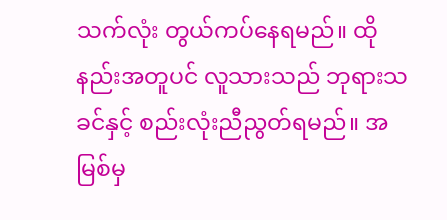သက်လုံး တွယ်ကပ်နေရမည်။ ထိုနည်းအတူပင် လူသားသည် ဘုရားသခင်နှင့် စည်းလုံးညီညွတ်ရမည်။ အမြစ်မှ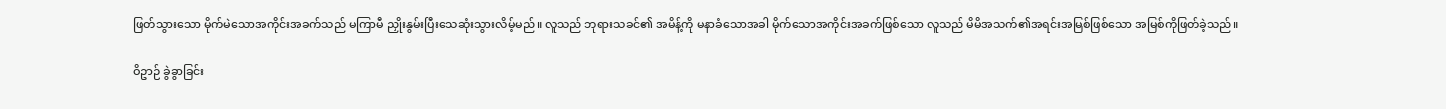ဖြတ်သွားသော မိုက်မဲသောအကိုင်းအခက်သည် မကြာမီ ညှိုးနွမ်းပြီးသေဆုံးသွားလိမ့်မည်။ လူသည် ဘုရားသခင်၏ အမိန့်ကို မနာခံသောအခါ မိုက်သောအကိုင်းအခက်ဖြစ်သော လူသည် မိမိအသက်၏အရင်းအမြစ်ဖြစ်သော အမြစ်ကိုဖြတ်ခဲ့သည်။

ဝိဥာဉ် ခွဲခွာခြင်း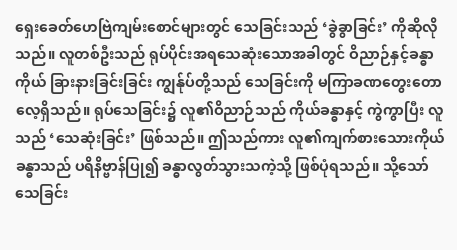ရှေးခေတ်ဟေဗြဲကျမ်းစောင်များတွင် သေခြင်းသည် ‘ခွဲခွာခြင်း’ ကိုဆိုလိုသည်။ လူတစ်ဦးသည် ရုပ်ပိုင်းအရသေဆုံးသောအခါတွင် ဝိညာဉ်နှင့်ခန္ဓာကိုယ် ခြားနားခြင်းခြင်း ကျွန်ုပ်တို့သည် သေခြင်းကို မကြာခဏတွေးတောလေ့ရှိသည်။ ရုပ်သေခြင်း၌ လူ၏ဝိညာဉ်သည် ကိုယ်ခန္ဓာနှင့် ကွဲကွာပြီး လူသည် ‘သေဆုံးခြင်း’ ဖြစ်သည်။ ဤသည်ကား လူ၏ကျက်စားသေားကိုယ်ခန္ဓာသည် ပရိနိဗ္ဗာန်ပြု၍ ခန္ဓာလွတ်သွားသကဲ့သို့ ဖြစ်ပုံရသည်။ သို့သော် သေခြင်း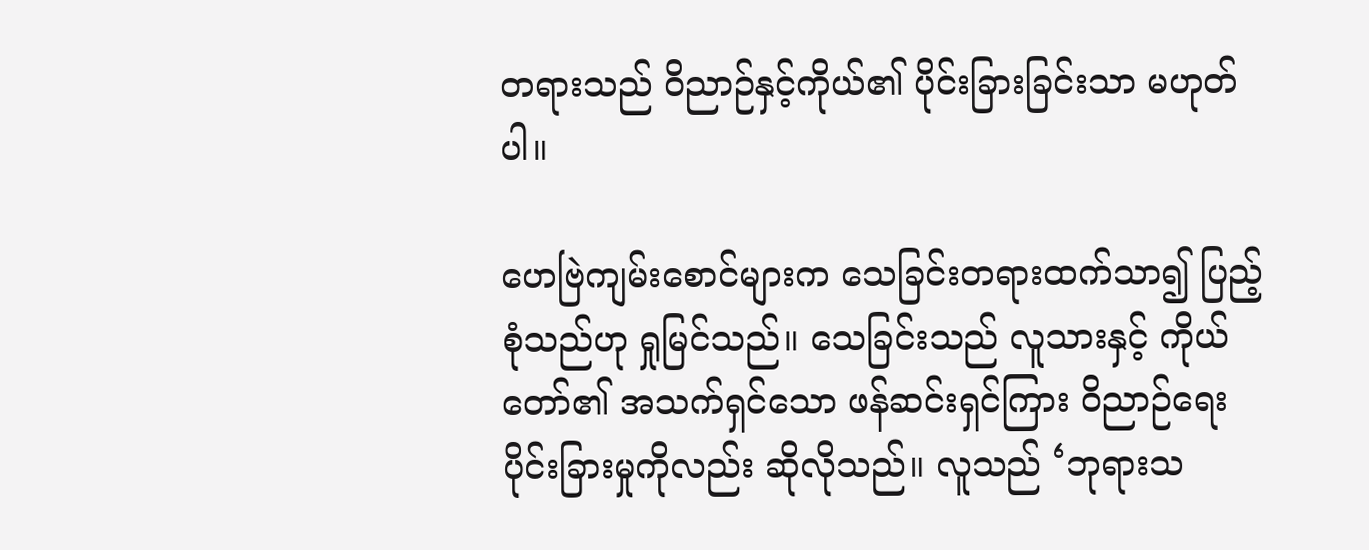တရားသည် ဝိညာဉ်နှင့်ကိုယ်၏ ပိုင်းခြားခြင်းသာ မဟုတ်ပါ။

ဟေဗြဲကျမ်းစောင်များက သေခြင်းတရားထက်သာ၍ ပြည့်စုံသည်ဟု ရှုမြင်သည်။ သေခြင်းသည် လူသားနှင့် ကိုယ်တော်၏ အသက်ရှင်သော ဖန်ဆင်းရှင်ကြား ဝိညာဉ်ရေးပိုင်းခြားမှုကိုလည်း ဆိုလိုသည်။ လူသည် ‘ဘုရားသ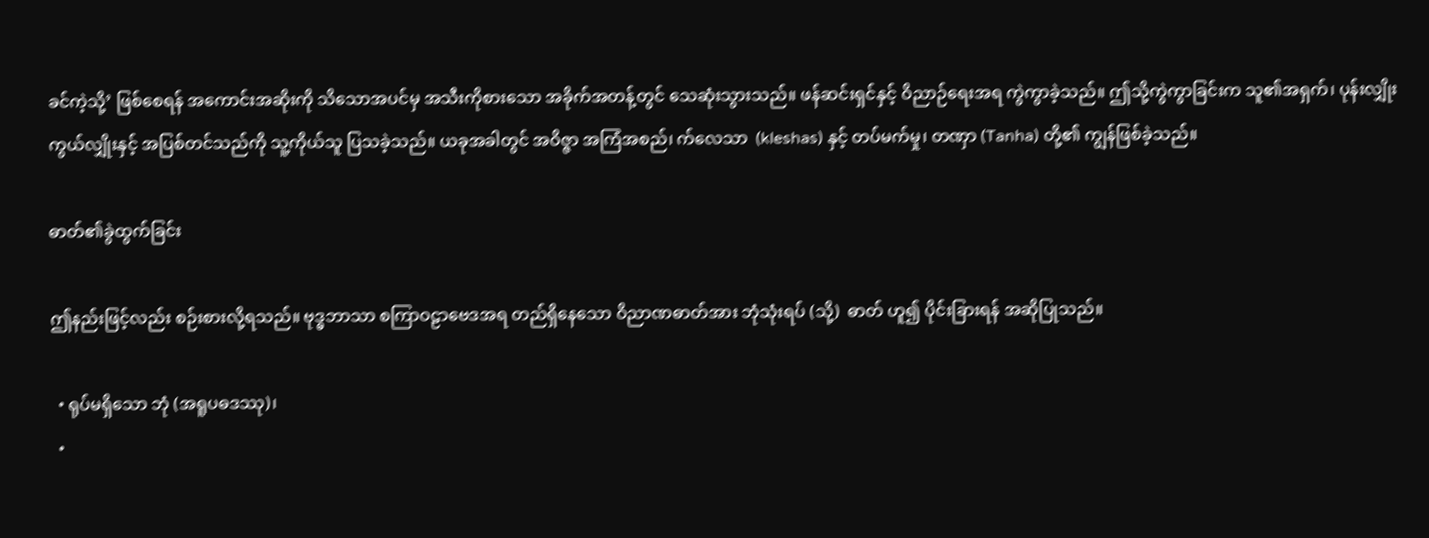ခင်ကဲ့သို့’ ဖြစ်စေရန် အကောင်းအဆိုးကို သိသောအပင်မှ အသီးကိုစားသော အခိုက်အတန့်တွင် သေဆုံးသွားသည်။ ဖန်ဆင်းရှင်နှင့် ဝိညာဉ်ရေးအရ ကွဲကွာခဲ့သည်။ ဤသို့ကွဲကွာခြင်းက သူ၏အရှက်၊ ပုန်းလျှိုးကွယ်လျှိုးနှင့် အပြစ်တင်သည်ကို သူ့ကိုယ်သူ ပြသခဲ့သည်။ ယခုအခါတွင် အဝိဇ္ဇာ အကြံအစည်၊ က်လေသာ  (kleshas) နှင့် တပ်မက်မှု၊ တဏှာ (Tanha) တို့၏ ကျွန်ဖြစ်ခဲ့သည်။

ဓာတ်၏ခွဲထွက်ခြင်း

ဤနည်းဖြင့်လည်း စဉ်းစားလို့ရသည်။ ဗုဒ္ဓဘာသာ စကြာဝဠာဗေဒအရ တည်ရှိနေသော ဝိညာဏဓာတ်အား ဘုံသုံးရပ် (သို့)  ဓာတ် ဟူ၍ ပိုင်းခြားရန် အဆိုပြုသည်။

  • ရုပ်မရှိသော ဘုံ (အရူပဓဒဿု)၊
  •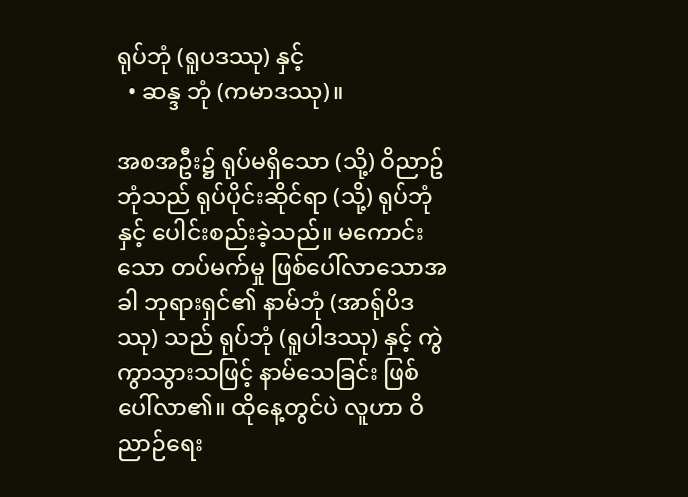ရုပ်ဘုံ (ရူပဒဿု) နှင့်
  • ဆန္ဒ ဘုံ (ကမာဒဿု)။

အစအဦး၌ ရုပ်မရှိသော (သို့) ဝိညာဥ်ဘုံသည် ရုပ်ပိုင်းဆိုင်ရာ (သို့) ရုပ်ဘုံနှင့် ပေါင်းစည်းခဲ့သည်။ မကောင်းသော တပ်မက်မှု ဖြစ်ပေါ်လာသောအခါ ဘုရားရှင်၏ နာမ်ဘုံ (အာရ်ုပိဒဿု) သည် ရုပ်ဘုံ (ရူပါဒဿု) နှင့် ကွဲကွာသွားသဖြင့် နာမ်သေခြင်း ဖြစ်ပေါ်လာ၏။ ထိုနေ့တွင်ပဲ လူဟာ ဝိညာဉ်ရေး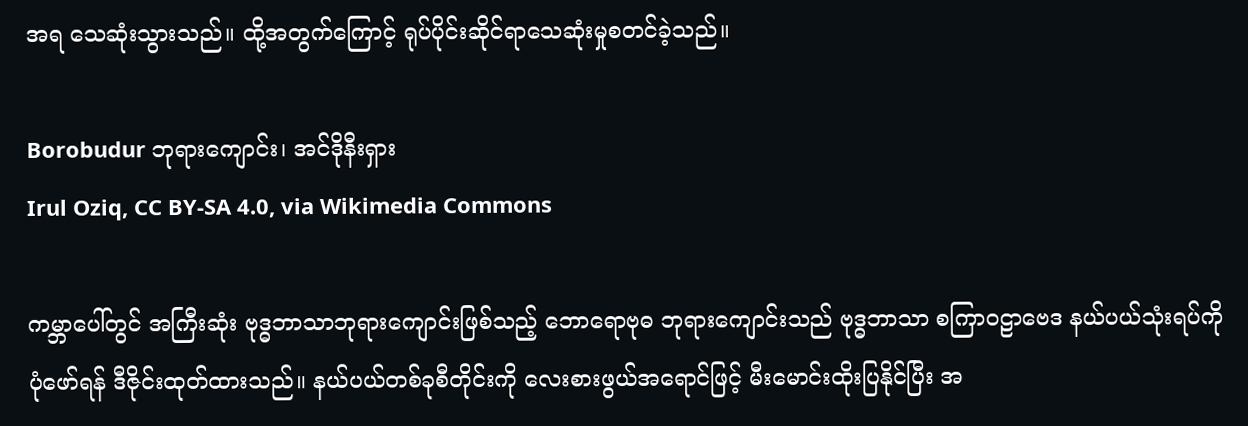အရ သေဆုံးသွားသည်။ ထို့အတွက်ကြောင့် ရုပ်ပိုင်းဆိုင်ရာသေဆုံးမှုစတင်ခဲ့သည်။

Borobudur ဘုရားကျောင်း၊ အင်ဒိုနီးရှား
Irul Oziq, CC BY-SA 4.0, via Wikimedia Commons

ကမ္ဘာပေါ်တွင် အကြီးဆုံး ဗုဒ္ဓဘာသာဘုရားကျောင်းဖြစ်သည့် ဘောရောဗုဓ ဘုရားကျောင်းသည် ဗုဒ္ဓဘာသာ စကြာဝဠာဗေဒ နယ်ပယ်သုံးရပ်ကို ပုံဖော်ရန် ဒီဇိုင်းထုတ်ထားသည်။ နယ်ပယ်တစ်ခုစီတိုင်းကို လေးစားဖွယ်အရောင်ဖြင့် မီးမောင်းထိုးပြနိုင်ပြီး အ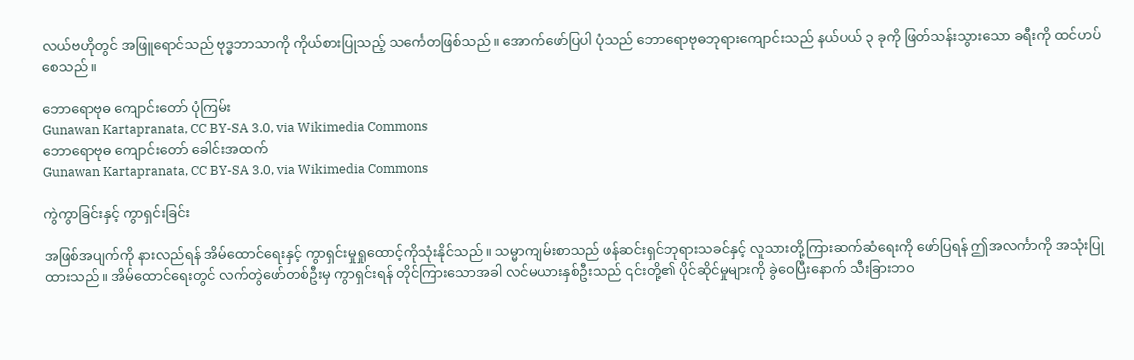လယ်ဗဟိုတွင် အဖြူရောင်သည် ဗုဒ္ဓဘာသာကို ကိုယ်စားပြုသည့် သင်္ကေတဖြစ်သည်။ အောက်ဖော်ပြပါ ပုံသည် ဘောရောဗုဓဘုရားကျောင်းသည် နယ်ပယ် ၃ ခုကို ဖြတ်သန်းသွားသော ခရီးကို ထင်ဟပ်စေသည်။

ဘောရောဗုဓ ကျောင်းတော် ပုံကြမ်း
Gunawan Kartapranata, CC BY-SA 3.0, via Wikimedia Commons
ဘောရောဗုဓ ကျောင်းတော် ခေါင်းအထက်
Gunawan Kartapranata, CC BY-SA 3.0, via Wikimedia Commons

ကွဲကွာခြင်းနှင့် ကွာရှင်းခြင်း

အဖြစ်အပျက်ကို နားလည်ရန် အိမ်ထောင်ရေးနှင့် ကွာရှင်းမှုရှုထောင့်ကိုသုံးနိုင်သည်။ သမ္မာကျမ်းစာသည် ဖန်ဆင်းရှင်ဘုရားသခင်နှင့် လူသားတို့ကြားဆက်ဆံရေးကို ဖော်ပြရန် ဤအလင်္ကာကို အသုံးပြုထားသည်။ အိမ်ထောင်ရေးတွင် လက်တွဲဖော်တစ်ဦးမှ ကွာရှင်းရန် တိုင်ကြားသောအခါ လင်မယားနှစ်ဦးသည် ၎င်းတို့၏ ပိုင်ဆိုင်မှုများကို ခွဲဝေပြီးနောက် သီးခြားဘဝ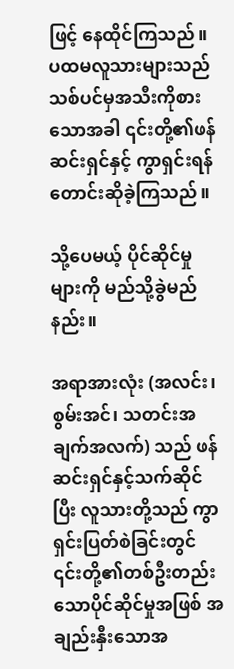ဖြင့် နေထိုင်ကြသည်။ ပထမလူသားများသည် သစ်ပင်မှအသီးကိုစားသောအခါ ၎င်းတို့၏ဖန်ဆင်းရှင်နှင့် ကွာရှင်းရန် တောင်းဆိုခဲ့ကြသည်။

သို့ပေမယ့် ပိုင်ဆိုင်မှုများကို မည်သို့ခွဲမည်နည်း။

အရာအားလုံး (အလင်း၊ စွမ်းအင်၊ သတင်းအချက်အလက်) သည် ဖန်ဆင်းရှင်နှင့်သက်ဆိုင်ပြီး လူသားတို့သည် ကွာရှင်းပြတ်စဲခြင်းတွင် ၎င်းတို့၏တစ်ဦးတည်းသောပိုင်ဆိုင်မှုအဖြစ် အချည်းနှီးသောအ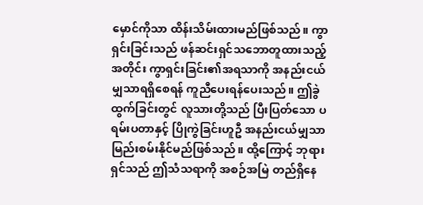မှောင်ကိုသာ ထိန်းသိမ်းထားမည်ဖြစ်သည်။ ကွာရှင်းခြင်းသည် ဖန်ဆင်းရှင်သဘောတူထားသည့်အတိုင်း ကွာရှင်းခြင်း၏အရသာကို အနည်းငယ်မျှသာရရှိစေရန် ကူညီပေးရန်ပေးသည်။ ဤခွဲထွက်ခြင်းတွင် လူသားတို့သည် ပြီးပြတ်သော ပရမ်းပတာနှင့် ပြိုကွဲခြင်းဟူဦ အနည်းငယ်မျှသာ မြည်းစမ်းနိုင်မည်ဖြစ်သည်။ ထို့ကြောင့် ဘုရားရှင်သည် ဤသံသရာကို အစဉ်အမြဲ တည်ရှိနေ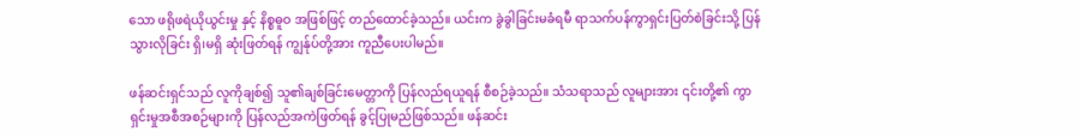သော ဖရိုဖရဲယိုယွင်းမှု နှင့် နိစ္စဓူဝ အဖြစ်ဖြင့် တည်ထောင်ခဲ့သည်။ ယင်းက ခွဲခွါခြင်းမခံရမီ ရာသက်ပန်ကွာရှင်းပြတ်စဲခြင်းသို့ ပြန်သွားလိုခြင်း ရှိ၊မရှိ ဆုံးဖြတ်ရန် ကျွန်ုပ်တို့အား ကူညီပေးပါမည်။

ဖန်ဆင်းရှင်သည် လူကိုချစ်၍ သူ၏ချစ်ခြင်းမေတ္တာကို ပြန်လည်ရယူရန် စီစဉ်ခဲ့သည်။ သံသရာသည် လူများအား ၎င်းတို့၏ ကွာရှင်းမှုအစီအစဉ်များကို ပြန်လည်အကဲဖြတ်ရန် ခွင့်ပြုမည်ဖြစ်သည်။ ဖန်ဆင်း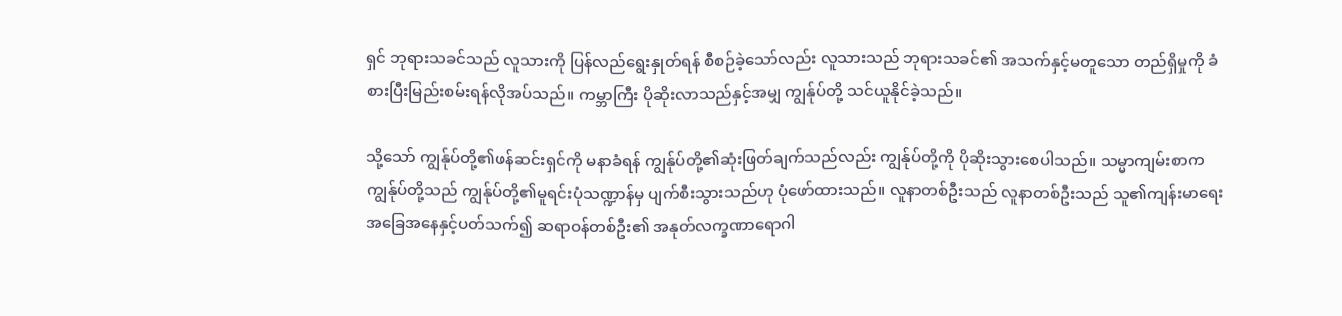ရှင် ဘုရားသခင်သည် လူသားကို ပြန်လည်ရွေးနှုတ်ရန် စီစဉ်ခဲ့သော်လည်း လူသားသည် ဘုရားသခင်၏ အသက်နှင့်မတူသော တည်ရှိမှုကို ခံစားပြီးမြည်းစမ်းရန်လိုအပ်သည်။ ကမ္ဘာကြီး ပိုဆိုးလာသည်နှင့်အမျှ ကျွန်ုပ်တို့ သင်ယူနိုင်ခဲ့သည်။

သို့သော် ကျွန်ုပ်တို့၏ဖန်ဆင်းရှင်ကို မနာခံရန် ကျွန်ုပ်တို့၏ဆုံးဖြတ်ချက်သည်လည်း ကျွန်ုပ်တို့ကို ပိုဆိုးသွားစေပါသည်။ သမ္မာကျမ်းစာက ကျွန်ုပ်တို့သည် ကျွန်ုပ်တို့၏မူရင်းပုံသဏ္ဍာန်မှ ပျက်စီးသွားသည်ဟု ပုံဖော်ထားသည်။ လူနာတစ်ဦးသည် လူနာတစ်ဦးသည် သူ၏ကျန်းမာရေးအခြေအနေနှင့်ပတ်သက်၍ ဆရာဝန်တစ်ဦး၏ အနုတ်လက္ခဏာရောဂါ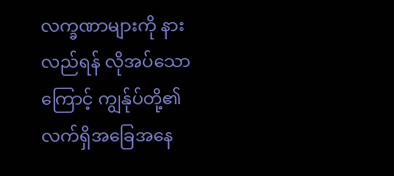လက္ခဏာများကို နားလည်ရန် လိုအပ်သောကြောင့် ကျွန်ုပ်တို့၏လက်ရှိအခြေအနေ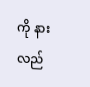ကို နားလည်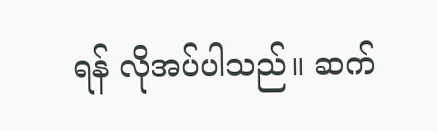ရန် လိုအပ်ပါသည်။ ဆက်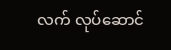လက် လုပ်ဆောင်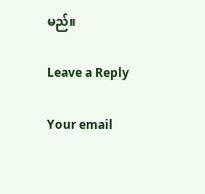မည်။

Leave a Reply

Your email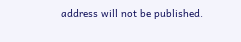address will not be published.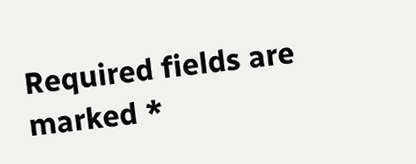Required fields are marked *